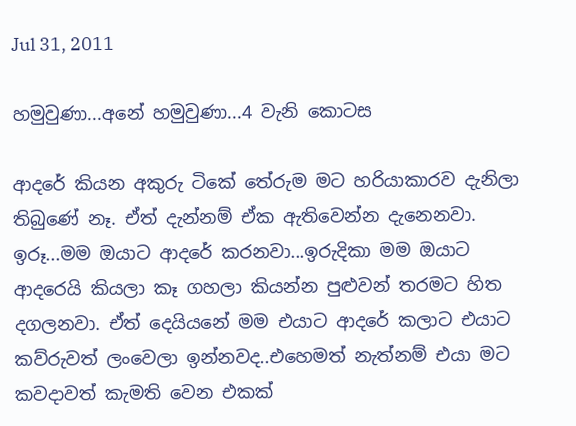Jul 31, 2011

හමුවුණා...අනේ හමුවුණා...4 වැනි කොටස

ආදරේ කියන අකුරු ටිකේ තේරුම මට හරියාකාරව දැනිලා තිබුණේ නෑ. ඒත් දැන්නම් ඒක ඇතිවෙන්න දැනෙනවා. ඉරූ...මම ඔයාට ආදරේ කරනවා...ඉරුදිකා මම ඔයාට ආදරෙයි කියලා කෑ ගහලා කියන්න පුළුවන් තරමට හිත දගලනවා. ඒත් දෙයියනේ මම එයාට ආදරේ කලාට එයාට කව්රුවත් ලංවෙලා ඉන්නවද..එහෙමත් නැත්නම් එයා මට කවදාවත් කැමති වෙන එකක්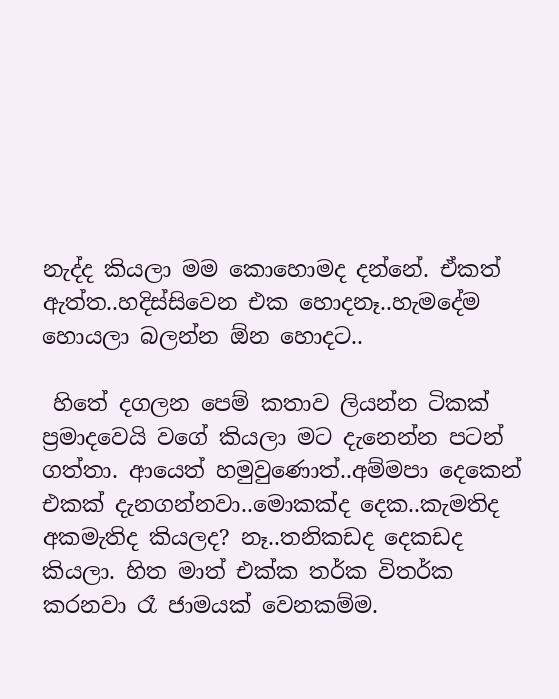නැද්ද කියලා මම කොහොමද දන්නේ. ඒකත් ඇත්ත..හදිස්සිවෙන එක හොදනෑ..හැමදේම හොයලා බලන්න ඕන හොදට..

 හිතේ දගලන පෙම් කතාව ලියන්න ටිකක් ප්‍රමාදවෙයි වගේ කියලා මට දැනෙන්න පටන් ගත්තා. ආයෙත් හමුවුණොත්..අම්මපා දෙකෙන් එකක් දැනගන්නවා..මොකක්ද දෙක..කැමතිද අකමැතිද කියලද? නෑ..තනිකඩද දෙකඩද කියලා. හිත මාත් එක්ක තර්ක විතර්ක කරනවා රෑ ජාමයක් වෙනකම්ම.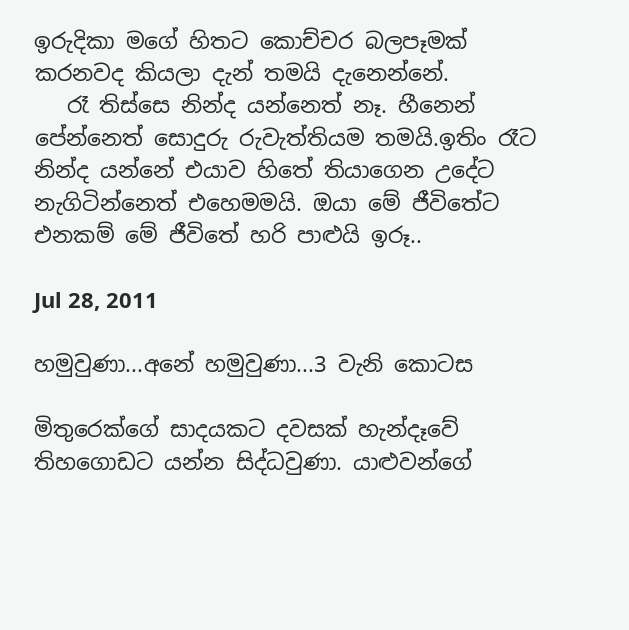ඉරුදිකා මගේ හිතට කොච්චර බලපෑමක් කරනවද කියලා දැන් තමයි දැනෙන්නේ.
   රෑ තිස්සෙ නින්ද යන්නෙත් නෑ. හීනෙන් පේන්නෙත් සොදුරු රුවැත්තියම තමයි.ඉතිං රෑට නින්ද යන්නේ එයාව හිතේ තියාගෙන උදේට නැගිටින්නෙත් එහෙමමයි. ඔයා මේ ජීවිතේට එනකම් මේ ජීවිතේ හරි පාළුයි ඉරූ..

Jul 28, 2011

හමුවුණා...අනේ හමුවුණා...3 වැනි කොටස

මිතුරෙක්ගේ සාදයකට දවසක් හැන්දෑවේ තිහගොඩට යන්න සිද්ධවුණා. යාළුවන්ගේ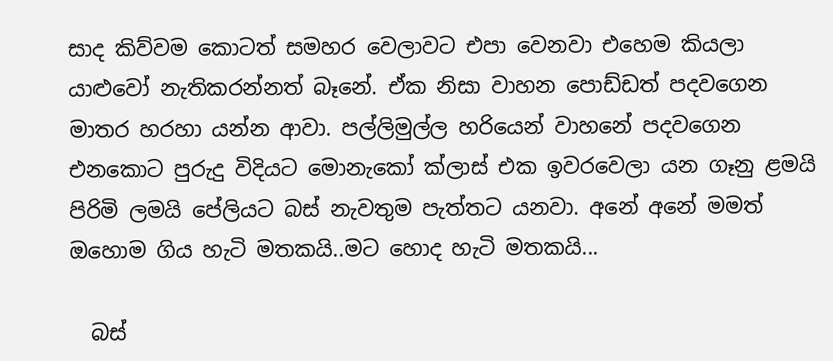සාද කිව්වම කොටත් සමහර වෙලාවට එපා වෙනවා එහෙම කියලා යාළුවෝ නැතිකරන්නත් බෑනේ. ඒක නිසා වාහන පොඩ්ඩත් පදවගෙන මාතර හරහා යන්න ආවා. පල්ලිමුල්ල හරියෙන් වාහනේ පදවගෙන එනකොට පුරුදු විදියට මොනැකෝ ක්ලාස් එක ඉවරවෙලා යන ගෑනු ළමයි පිරිමි ලමයි ‍පේලියට බස් නැවතුම පැත්තට යනවා. අනේ අනේ මමත් ඔහොම ගිය හැටි මතකයි..මට හොද හැටි මතකයි...

  බස්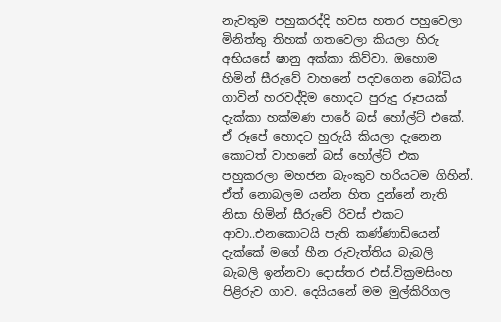නැවතුම පහුකරද්දි හවස හතර පහුවෙලා මිනිත්තු තිහක් ගතවෙලා කියලා හිරු අභියසේ ෂානු අක්කා කිව්වා. ඔහොම හිමින් සීරුවේ වාහනේ පදවගෙන බෝධිය ගාවින් හරවද්දිම හොදට පුරුදු රූපයක් දැක්කා හක්මණ පාරේ බස් හෝල්ට් එකේ. ඒ රූපේ හොදට හුරුයි කියලා දැනෙන කොටත් වාහනේ බස් හෝල්ට් එක පහුකරලා මහජන බැංකුව හරියටම ගිහින්. ඒත් නොබලම යන්න හිත දුන්නේ නැති නිසා හිමින් සීරුවේ රිවස් එකට ආවා..එනකොටයි පැති කණ්ණාඩියෙන් දැක්කේ මගේ හීන රුවැත්තිය බැබලි බැබලි ඉන්නවා දොස්තර එස්.වික්‍රමසිංහ පිළිරුව ගාව. දෙයියනේ මම මුල්කිරිගල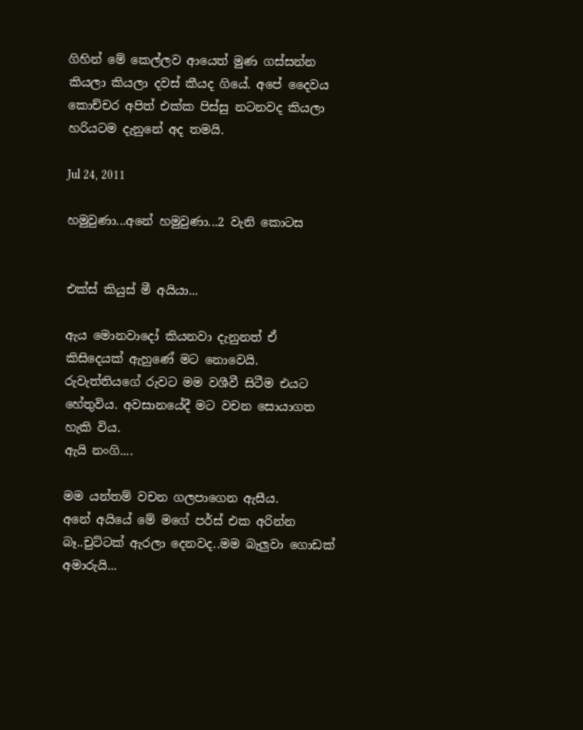ගිහින් මේ කෙල්ලව ආයෙත් මුණ ගස්සන්න කියලා කියලා දවස් කීයද ගියේ. අපේ දෛවය කොච්චර අපිත් එක්ක පිස්සු නටනවද කියලා හරියටම දැනුනේ අද තමයි.

Jul 24, 2011

හමුවුණා...අනේ හමුවුණා...2 වැනි කොටස


එක්ස් කියුස් මී අයියා...

ඇය මොනවාදෝ කියනවා දැනුනත් ඒ කිසිදෙයක් ඇහුණේ මට නොවෙ‍යි. රුවැත්තියගේ රුවට මම වශීවී සිටීම එයට හේතුවිය. අවසානයේදී මට වචන සොයාගත හැකි විය.
ඇයි නංගි....

මම යන්තම් වචන ගලපාගෙන ඇසීය.
අනේ අයියේ මේ මගේ පර්ස් එක අරින්න බෑ..චුට්ටක් ඇරලා දෙනවද..මම බැලුවා ගොඩක් අමාරුයි...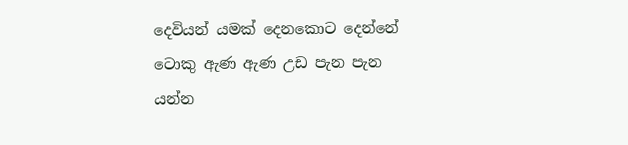දෙවියන් යමක් දෙනකොට දෙන්නේ ටොකු ඇණ ඇණ උඩ පැන පැන යන්න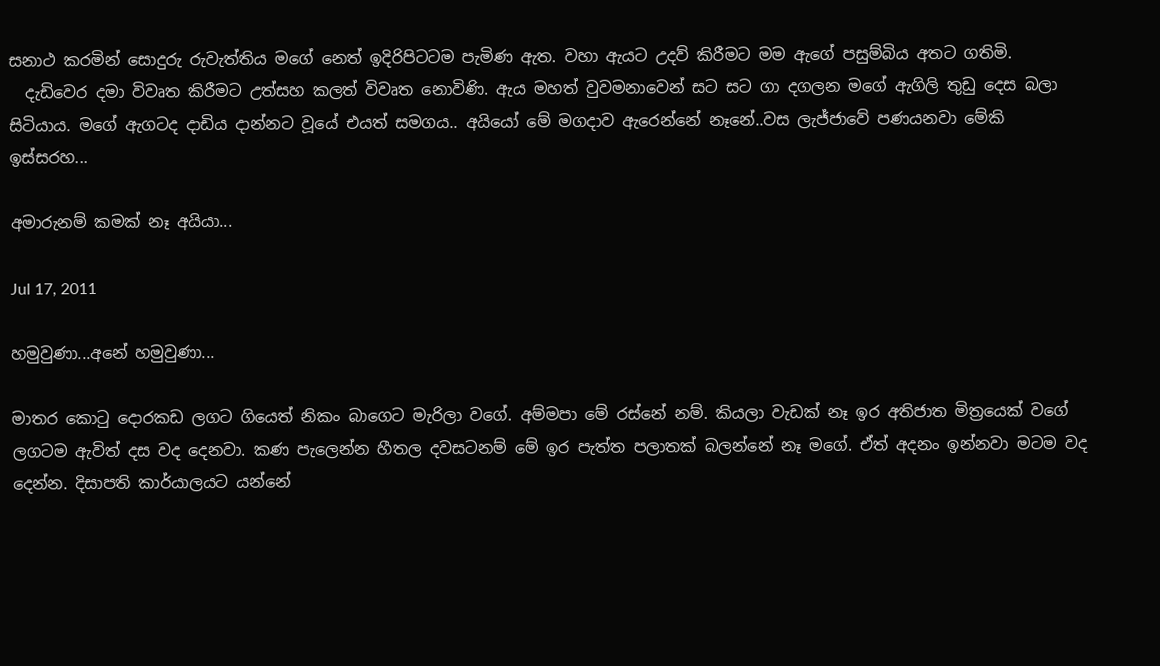සනාථ කරමින් සොදුරු රුවැත්තිය මගේ නෙත් ඉදිරිපිටටම පැමිණ ඇත. වහා ඇයට උදව් කිරීමට මම ඇගේ පසුම්බිය අතට ගතිමි.
  දැඩිවෙර දමා විවෘත කිරීමට උත්සහ කලත් විවෘත නොවිණි. ඇය මහත් වුවමනාවෙන් සට සට ගා දගලන මගේ ඇගිලි තුඩු දෙස බලා සිටියාය. මගේ ඇගටද දාඩිය දාන්නට වූයේ එයත් සමගය.. අයියෝ මේ මගදාව ඇරෙන්නේ නෑනේ..වස ලැජ්ජාවේ පණයනවා මේකි ඉස්සරහ...

අමාරුනම් කමක් නෑ අයියා...

Jul 17, 2011

හමුවුණා...අනේ හමුවුණා...

මාතර කොටු දොරකඩ ලගට ගියෙත් නිකං බාගෙට මැරිලා වගේ. අම්මපා මේ රස්නේ නම්. කියලා වැඩක් නෑ ඉර අතිජාත මිත්‍රයෙක් වගේ ලගටම ඇවිත් දස වද දෙනවා. කණ පැලෙන්න හීතල දවසටනම් මේ ඉර පැත්ත පලාතක් බලන්නේ නෑ මගේ. ඒත් අදනං ඉන්නවා මටම වද දෙන්න. දිසාපති කාර්යාලයට යන්නේ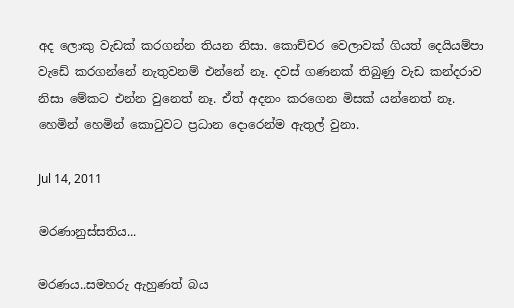අද ලොකු වැඩක් කරගන්න තියන නිසා. කොච්චර වෙලාවක් ගියත් දෙයියම්පා වැඩේ කරගන්නේ නැතුවනම් එන්නේ නෑ. දවස් ගණනක් තිබුණු වැඩ කන්දරාව නිසා මේකට එන්න වුනෙත් නෑ. ඒත් අදනං කරගෙන මිසක් යන්නෙත් නෑ. හෙමින් හෙමින් කොටුවට ප්‍රධාන දොරෙන්ම ඇතුල් වුනා.

Jul 14, 2011

මරණානුස්සතිය...

මරණය..සමහරු ඇහුණත් බය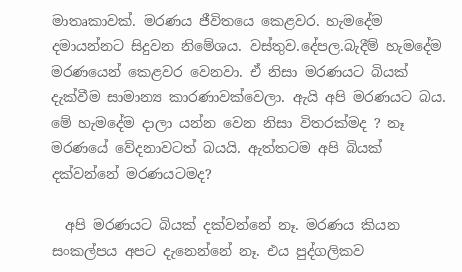මාතෘකාවක්. මරණය ජීවිතයෙ කෙළවර. හැමදේම දමායන්නට සිදුවන නිමේශය. වස්තුව.දේපල.බැදීම් හැමදේම මරණයෙන් කෙළවර වෙනවා. ඒ නිසා මරණයට බියක්  දැක්වීම සාමාන්‍ය කාරණාවක්වෙලා. ඇයි අපි මරණයට බය. මේ හැමදේම දාලා යන්න වෙන නිසා විතරක්මද ? නෑ මරණයේ වේදනාවටත් බයයි. ඇත්තටම අපි බියක් දක්වන්නේ මරණයටමද?

  අපි මරණයට බියක් දක්වන්නේ නෑ. මරණය කියන සංකල්පය අපට දැනෙන්නේ නෑ. එය පුද්ගලිකව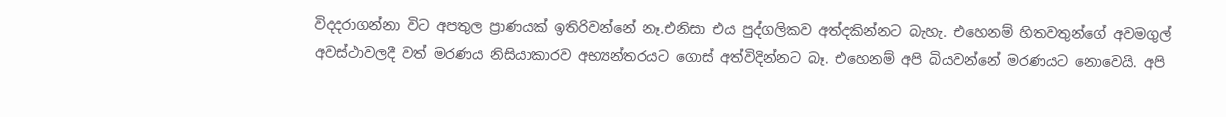විදදරාගන්නා විට අපතුල ප්‍රාණයක් ඉතිරිවන්නේ නෑ.එනිසා එය පුද්ගලිකව අත්දකින්නට බැහැ. එහෙනම් හිතවතු‍න්ගේ අවමගුල් අවස්ථාවලදී වත් මරණය නිසියාකාරව අභ්‍යන්තරයට ගොස් අත්විදින්නට බෑ. එහෙනම් අපි බියවන්නේ මරණයට නොවෙයි. අපි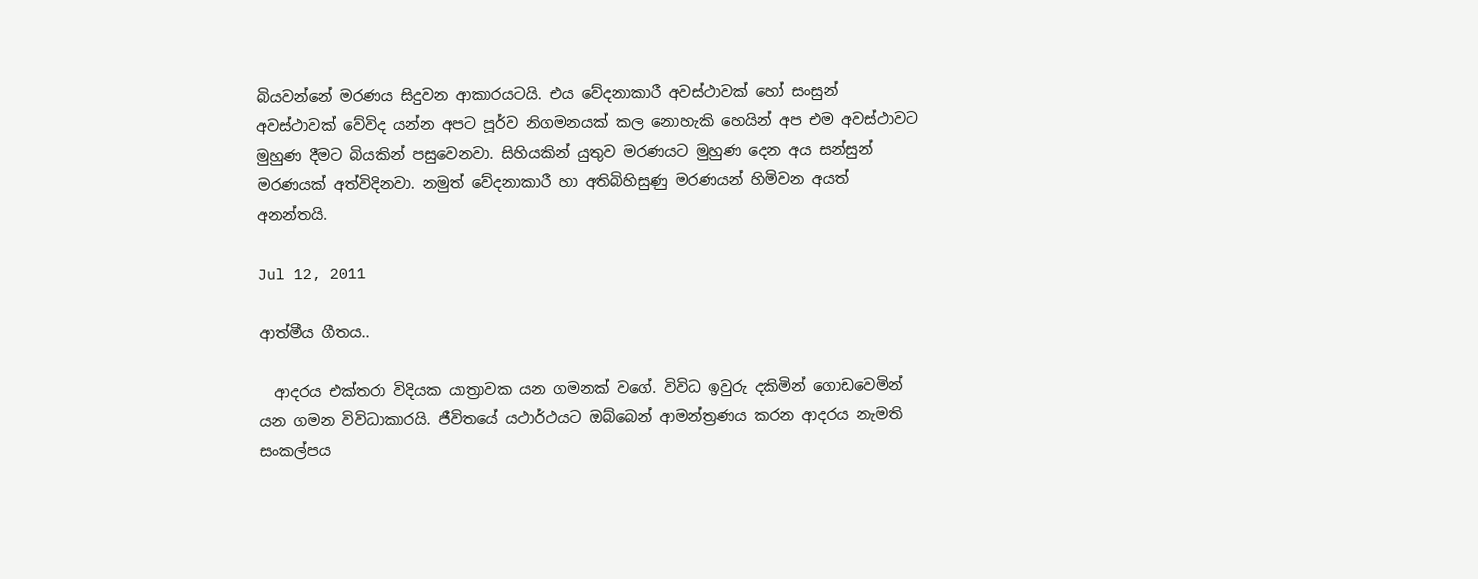බියවන්නේ මරණය සිදුවන ආකාරයටයි. එය වේදනාකාරී අවස්ථාවක් හෝ සංසුන් අවස්ථාවක් වේවිද යන්න අපට පූර්ව නිගමනයක් කල නොහැකි හෙයින් අප එම අවස්ථාවට මුහුණ දීමට බියකින් පසුවෙනවා. සිහියකින් යුතුව මරණයට මුහුණ දෙන අය සන්සුන් මරණයක් අත්විදිනවා. නමුත් වේදනාකාරී හා අතිබිහිසුණු මරණයන් හිමිවන අයත් අනන්තයි.

Jul 12, 2011

ආත්මීය ගීතය..

  ආදරය එක්තරා විදියක යාත්‍රාවක යන ගමනක් වගේ. විවිධ ඉවුරු දකිමින් ගොඩවෙමින් යන ගමන විවිධාකාරයි. ජීවිතයේ යථාර්ථයට ඔබ්බෙන් ආමන්ත්‍රණය කරන ආදරය නැමති සංකල්පය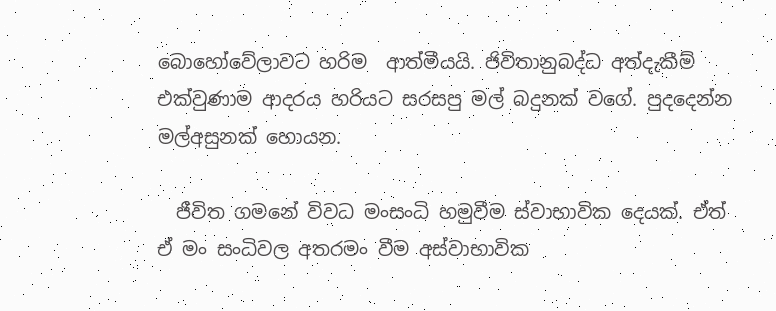බොහෝවේලාවට හරිම  ආත්මීයයි. ජිවිතානුබද්ධ අත්දැකීම් එක්වුණාම ආදරය හරියට සරසපු මල් බදුනක් වගේ. පුදදෙන්න මල්අසුනක් හොයන.

  ජීවිත ගමනේ විවධ මංසංධි හමුවීම ස්වාභාවික දෙයක්. ඒත් ඒ මං සංධිවල අතරමං වීම අස්වාභාවික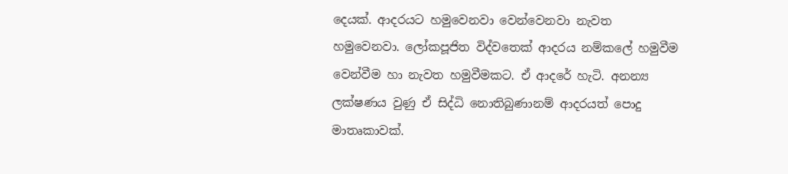දෙයක්. ආදරයට හමුවෙනවා වෙන්වෙනවා නැවත හමුවෙනවා. ලෝකපූජිත විද්වතෙක් ආදරය නම්කලේ හමුවීම වෙන්වීම හා නැවත හමුවීමකට. ඒ ආදරේ හැටි. අනන්‍ය ලක්ෂණය වුණු ඒ සිද්ධි නොතිබුණානම් ආදරයත් පොදු මාතෘකාවක්.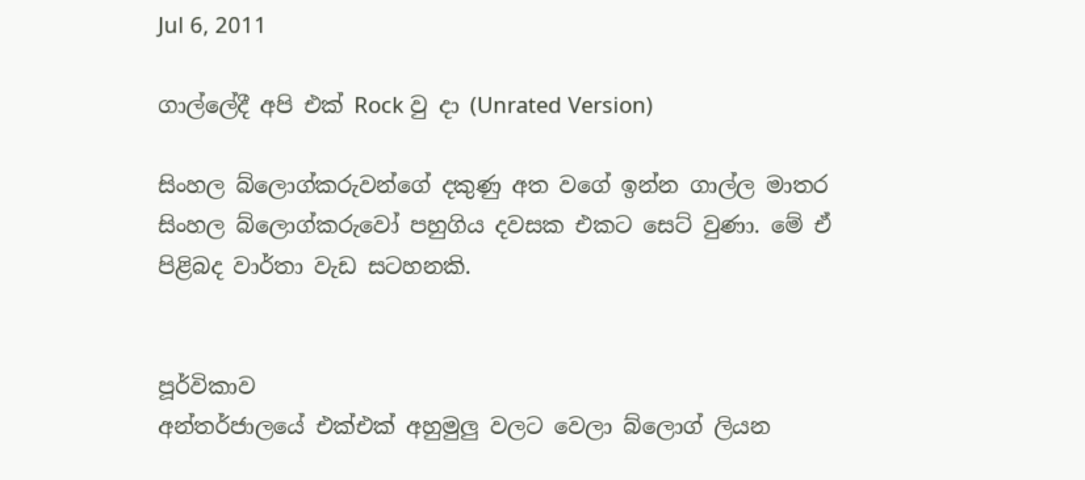Jul 6, 2011

ගාල්ලේදී අපි එක් Rock වු දා (Unrated Version)

සිංහල බ්ලොග්කරුවන්ගේ දකුණු අත වගේ ඉන්න ගාල්ල මාතර සිංහල බ්ලොග්කරුවෝ පහුගිය දවසක එකට සෙට් වු‍ණා. මේ ඒ පිළිබද වාර්තා වැඩ සටහනකි.


පූර්විකාව
අන්තර්ජාලයේ එක්එක් අහුමුලු වලට වෙලා බ්ලොග් ලියන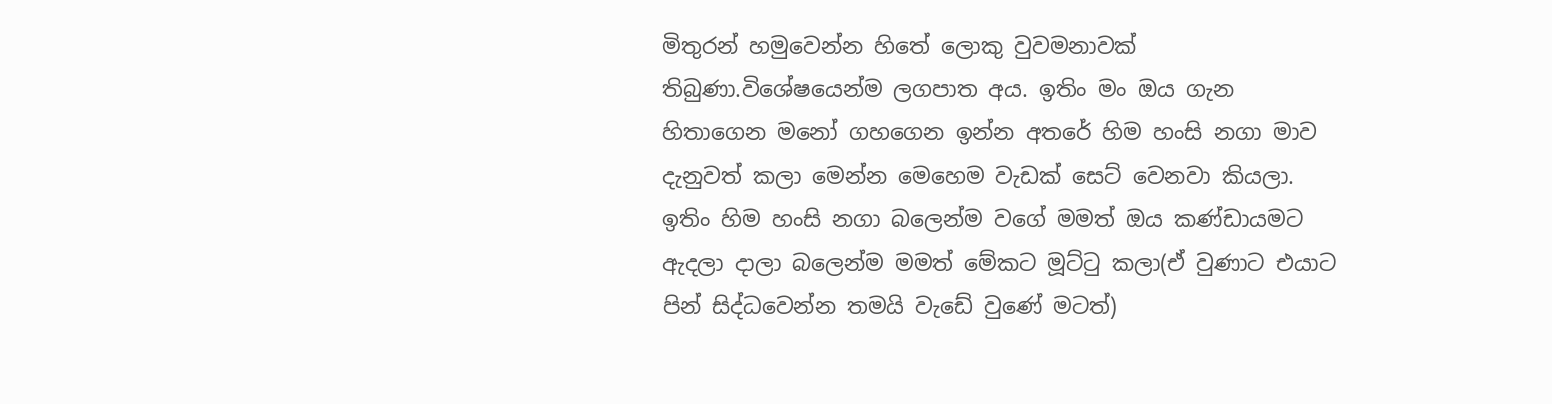මිතුරන් හමුවෙන්න හිතේ ලොකු වුවමනාවක් තිබුණා.විශේෂයෙන්ම ලගපාත අය. ඉතිං මං ඔය ගැන හිතාගෙන මනෝ ගහගෙන ඉන්න අතරේ හිම හංසි නගා මාව දැනුවත් කලා මෙන්න මෙහෙම වැඩක් සෙට් වෙනවා කියලා. ඉතිං හිම හංසි නගා බලෙන්ම වගේ මමත් ඔය කණ්ඩායමට ඇදලා දාලා බලෙන්ම මමත් මේකට මූට්ටු කලා(ඒ වුණාට එයාට පින් සිද්ධවෙන්න තමයි වැඩේ වුණේ මටත්)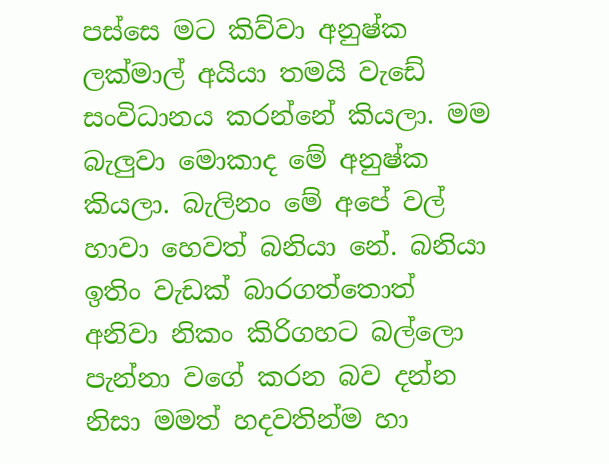පස්සෙ මට කිව්වා අනුෂ්ක ලක්මාල් අයියා තමයි වැඩේ සංවිධානය කරන්නේ කියලා. මම බැලුවා මොකාද මේ අනුෂ්ක කියලා. බැලිනං මේ අපේ වල් හාවා හෙවත් බනියා නේ. බනියා ඉතිං වැඩක් බාරගත්තොත් අනිවා නිකං කිරිගහට බල්ලො පැන්නා වගේ කරන බව දන්න නිසා මමත් හදවතින්ම හා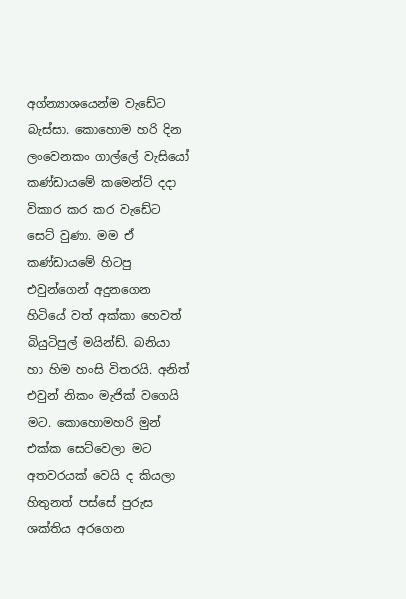අග්න්‍යාශයෙන්ම වැඩේට බැස්සා. කොහොම හරි දින ලංවෙනකං ගාල්ලේ වැසියෝ කණ්ඩායමේ කමෙන්ට් දදා විකාර කර කර වැඩේට සෙට් වුණා. මම ඒ කණ්ඩායමේ හිටපු එවුන්ගෙන් අදුනගෙන හිටියේ වත් අක්කා හෙවත් බියුටිපුල් මයින්ඩ්. බනියා හා හිම හංසි විතරයි. අනිත් එවුන් නිකං මැජික් වගෙයි මට. කොහොමහරි මුන් එක්ක සෙට්වෙලා මට අතවරයක් වෙයි ද කියලා හිතුනත් පස්සේ පුරුස ශක්තිය අරගෙන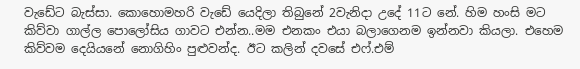වැඩේට බැස්සා. කොහොමහරි වැඩේ යෙදිලා තිබුනේ 2වැනිදා උදේ 11ට නේ. හිම හංසි මට කිව්වා ගාල්ල පොලෝසිය ගාවට එන්න..මම එනකං එයා බලාගෙනම ඉන්නවා කියලා. එහෙම කිව්වම දෙයියනේ නොගිහිං පුළුවන්ද. ඊට කලින් දවසේ එෆ්.එම්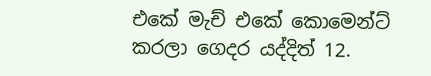එකේ මැච් එකේ කොමෙන්ට් කරලා ගෙදර යද්දිත් 12.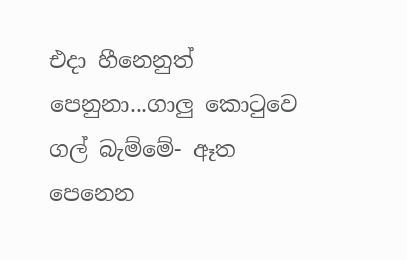එදා හීනෙනුත් පෙනුනා...ගාලු කොටුවෙ ගල් බැම්මේ- ඈත පෙනෙන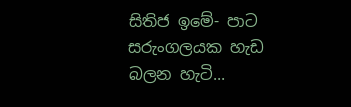සිතිජ ඉමේ- පාට සරුංගලයක හැඩ බලන හැටි...